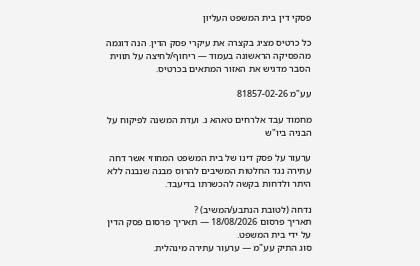פסקי דין בית המשפט העליון

כל כרטיס מציג בקצרה את עיקרי פסק הדין. הנה דוגמה מהפסיקה הראשונה בעמוד — ריחוף/לחיצה על תווית הסבר מדגיש את האזור המתאים בכרטיס.

עע"מ 81857-02-26

מחמוד עבד אלרחים טאהא נ. ועדת המשנה לפיקוח על הבניה ביו"ש

ערעור על פסק דינו של בית המשפט המחוזי אשר דחה עתירה נגד החלטות המשיבים להרוס מבנה שנבנה ללא היתר ולדחות בקשה להכשרתו בדיעבד.

נדחה (לטובת הנתבע/המשיב) ?
תאריך פרסום 18/08/2026 — תאריך פרסום פסק הדין על ידי בית המשפט.
סוג התיק עע"מ — ערעור עתירה מינהלית.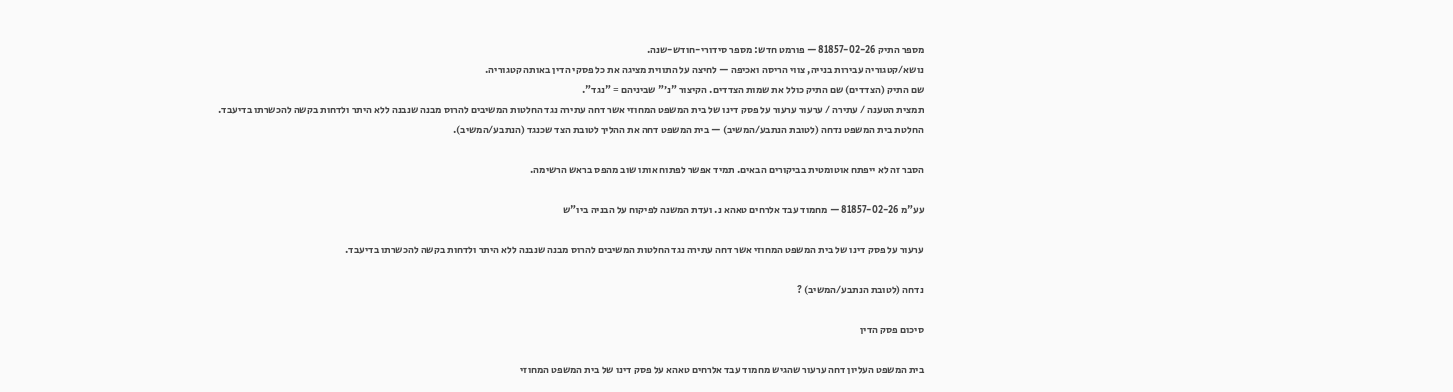מספר התיק 81857-02-26 — פורמט חדש: מספר סידורי-חודש-שנה.
נושא/קטגוריה עבירות בנייה, צווי הריסה ואכיפה — לחיצה על התווית מציגה את כל פסקי הדין באותה קטגוריה.
שם התיק (הצדדים) שם התיק כולל את שמות הצדדים. הקיצור "נ׳" שביניהם = "נגד".
תמצית הטענה / עתירה / ערעור ערעור על פסק דינו של בית המשפט המחוזי אשר דחה עתירה נגד החלטות המשיבים להרוס מבנה שנבנה ללא היתר ולדחות בקשה להכשרתו בדיעבד.
החלטת בית המשפט נדחה (לטובת הנתבע/המשיב) — בית המשפט דחה את ההליך לטובת הצד שכנגד (הנתבע/המשיב).

הסבר זה לא ייפתח אוטומטית בביקורים הבאים. תמיד אפשר לפתוח אותו שוב מהפס בראש הרשימה.

עע"מ 81857-02-26 — מחמוד עבד אלרחים טאהא נ. ועדת המשנה לפיקוח על הבניה ביו"ש

ערעור על פסק דינו של בית המשפט המחוזי אשר דחה עתירה נגד החלטות המשיבים להרוס מבנה שנבנה ללא היתר ולדחות בקשה להכשרתו בדיעבד.

נדחה (לטובת הנתבע/המשיב) ?

סיכום פסק הדין

בית המשפט העליון דחה ערעור שהגיש מחמוד עבד אלרחים טאהא על פסק דינו של בית המשפט המחוזי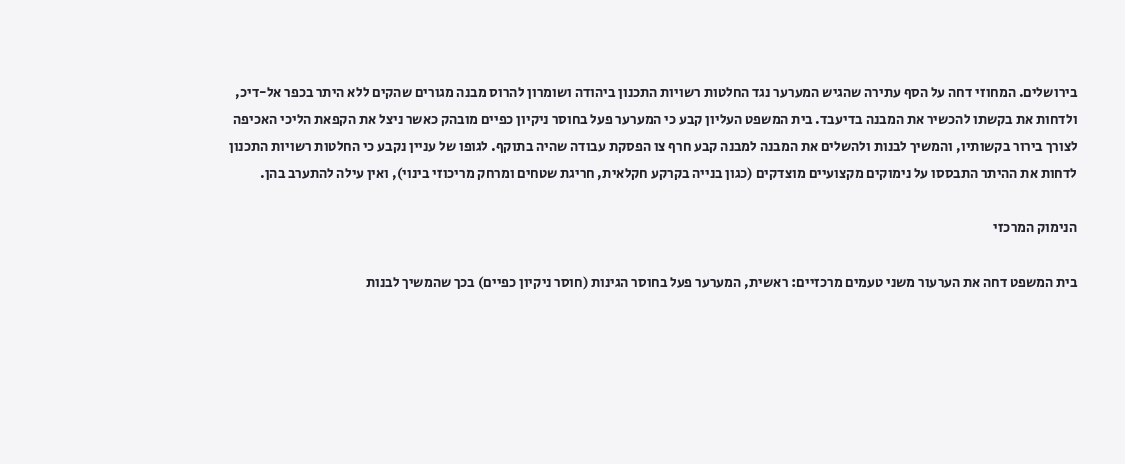בירושלים. המחוזי דחה על הסף עתירה שהגיש המערער נגד החלטות רשויות התכנון ביהודה ושומרון להרוס מבנה מגורים שהקים ללא היתר בכפר אל-דיכ, ולדחות את בקשתו להכשיר את המבנה בדיעבד. בית המשפט העליון קבע כי המערער פעל בחוסר ניקיון כפיים מובהק כאשר ניצל את הקפאת הליכי האכיפה לצורך בירור בקשותיו, והמשיך לבנות ולהשלים את המבנה למבנה קבע חרף צו הפסקת עבודה שהיה בתוקף. לגופו של עניין נקבע כי החלטות רשויות התכנון לדחות את ההיתר התבססו על נימוקים מקצועיים מוצדקים (כגון בנייה בקרקע חקלאית, חריגת שטחים ומרחק מריכוזי בינוי), ואין עילה להתערב בהן.

הנימוק המרכזי

בית המשפט דחה את הערעור משני טעמים מרכזיים: ראשית, המערער פעל בחוסר הגינות (חוסר ניקיון כפיים) בכך שהמשיך לבנות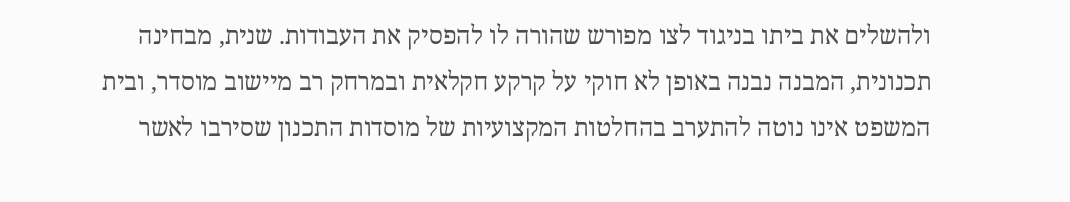ולהשלים את ביתו בניגוד לצו מפורש שהורה לו להפסיק את העבודות. שנית, מבחינה תכנונית, המבנה נבנה באופן לא חוקי על קרקע חקלאית ובמרחק רב מיישוב מוסדר, ובית המשפט אינו נוטה להתערב בהחלטות המקצועיות של מוסדות התכנון שסירבו לאשר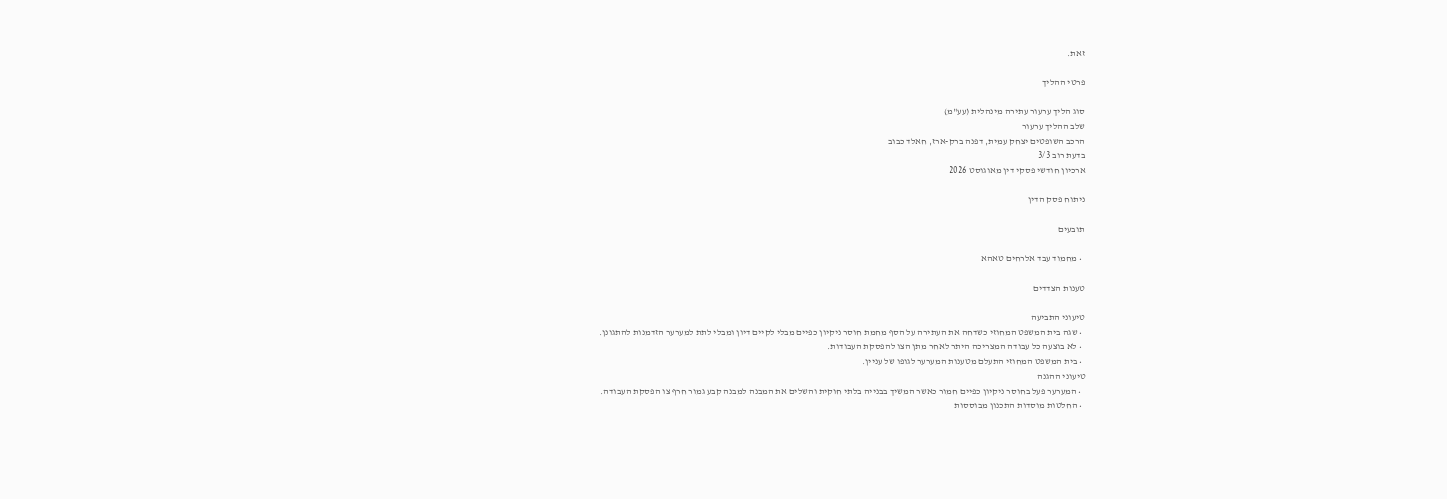זאת.

פרטי ההליך

סוג הליך ערעור עתירה מינהלית (עע"מ)
שלב ההליך ערעור
הרכב השופטים יצחק עמית, דפנה ברק-ארז, חאלד כבוב
בדעת רוב 3/3
ארכיון חודשי פסקי דין מאוגוסט 2026

ניתוח פסק הדין

תובעים

  • מחמוד עבד אלרחים טאהא

טענות הצדדים

טיעוני התביעה
  • שגה בית המשפט המחוזי כשדחה את העתירה על הסף מחמת חוסר ניקיון כפיים מבלי לקיים דיון ומבלי לתת למערער הזדמנות להתגונן.
  • לא בוצעה כל עבודה המצריכה היתר לאחר מתן הצו להפסקת העבודות.
  • בית המשפט המחוזי התעלם מטענות המערער לגופו של עניין.
טיעוני ההגנה
  • המערער פעל בחוסר ניקיון כפיים חמור כאשר המשיך בבנייה בלתי חוקית והשלים את המבנה למבנה קבע גמור חרף צו הפסקת העבודה.
  • החלטות מוסדות התכנון מבוססות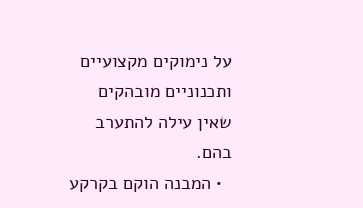על נימוקים מקצועיים ותכנוניים מובהקים שאין עילה להתערב בהם.
  • המבנה הוקם בקרקע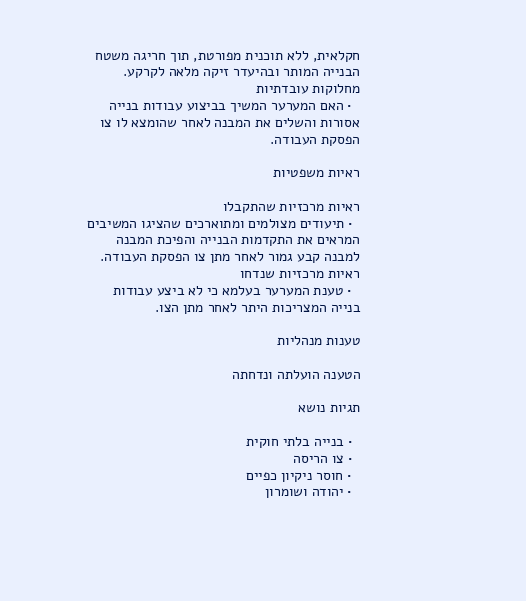חקלאית, ללא תוכנית מפורטת, תוך חריגה משטח הבנייה המותר ובהיעדר זיקה מלאה לקרקע.
מחלוקות עובדתיות
  • האם המערער המשיך בביצוע עבודות בנייה אסורות והשלים את המבנה לאחר שהומצא לו צו הפסקת העבודה.

ראיות משפטיות

ראיות מרכזיות שהתקבלו
  • תיעודים מצולמים ומתוארכים שהציגו המשיבים המראים את התקדמות הבנייה והפיכת המבנה למבנה קבע גמור לאחר מתן צו הפסקת העבודה.
ראיות מרכזיות שנדחו
  • טענת המערער בעלמא כי לא ביצע עבודות בנייה המצריכות היתר לאחר מתן הצו.

טענות מנהליות

הטענה הועלתה ונדחתה

תגיות נושא

  • בנייה בלתי חוקית
  • צו הריסה
  • חוסר ניקיון כפיים
  • יהודה ושומרון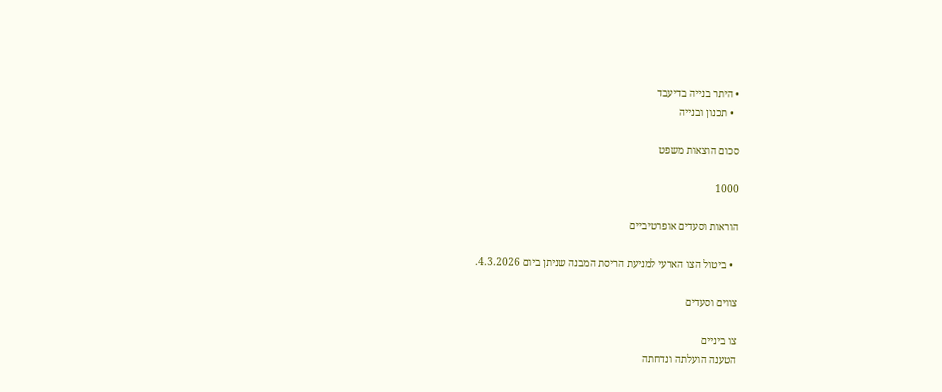• היתר בנייה בדיעבד
  • תכנון ובנייה

סכום הוצאות משפט

1000

הוראות וסעדים אופרטיביים

  • ביטול הצו הארעי למניעת הריסת המבנה שניתן ביום 4.3.2026.

צווים וסעדים

צו ביניים
הטענה הועלתה ונדחתה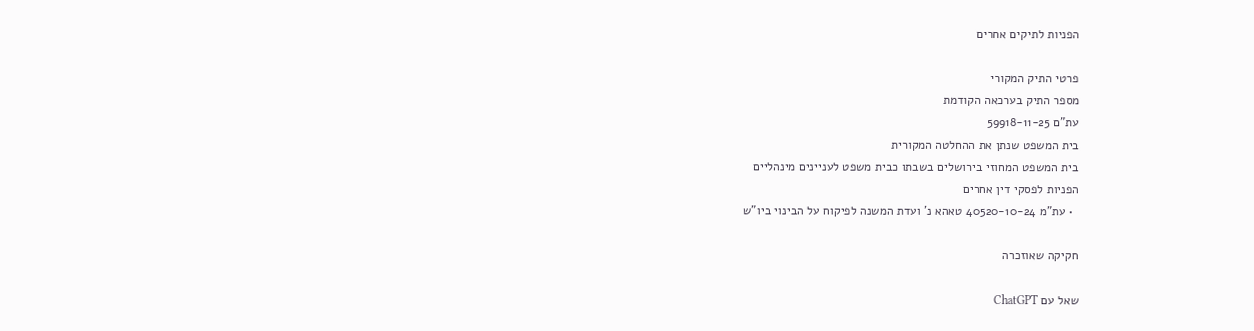הפניות לתיקים אחרים

פרטי התיק המקורי
מספר התיק בערכאה הקודמת
עת"ם 59918-11-25
בית המשפט שנתן את ההחלטה המקורית
בית המשפט המחוזי בירושלים בשבתו כבית משפט לעניינים מינהליים
הפניות לפסקי דין אחרים
  • עת"מ 40520-10-24 טאהא נ' ועדת המשנה לפיקוח על הבינוי ביו"ש

חקיקה שאוזכרה

שאל עם ChatGPT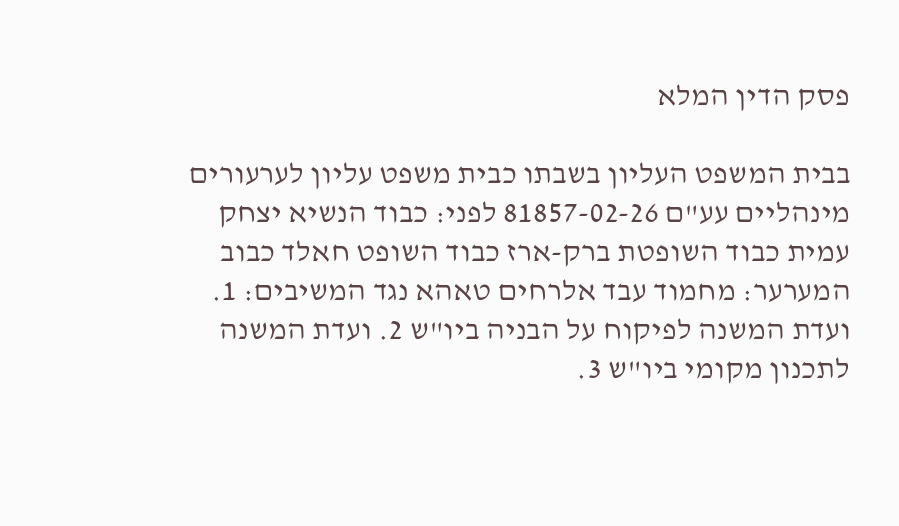פסק הדין המלא

בבית המשפט העליון בשבתו כבית משפט עליון לערעורים מינהליים עע"ם 81857-02-26 לפני: כבוד הנשיא יצחק עמית כבוד השופטת ברק-ארז כבוד השופט חאלד כבוב המערער: מחמוד עבד אלרחים טאהא נגד המשיבים: 1. ועדת המשנה לפיקוח על הבניה ביו"ש 2. ועדת המשנה לתכנון מקומי ביו"ש 3.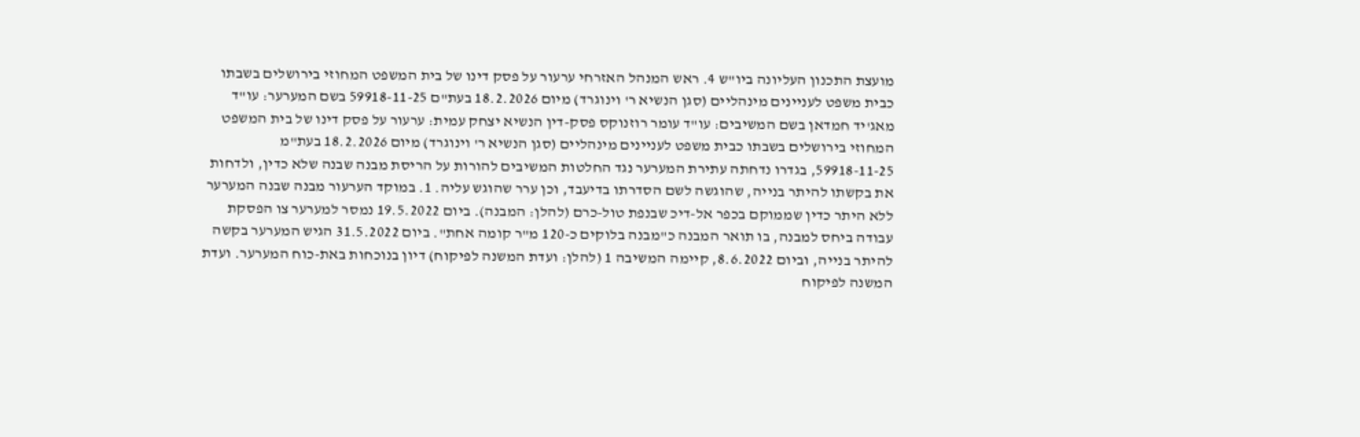מועצת התכנון העליונה ביו"ש 4. ראש המנהל האזרחי ערעור על פסק דינו של בית המשפט המחוזי בירושלים בשבתו כבית משפט לעניינים מינהליים (סגן הנשיא ר' וינוגרד) מיום 18.2.2026 בעת"ם 59918-11-25 בשם המערער: עו"ד מאג'יד חמדאן בשם המשיבים: עו"ד עומר רוזנוקס פסק-דין הנשיא יצחק עמית: ערעור על פסק דינו של בית המשפט המחוזי בירושלים בשבתו כבית משפט לעניינים מינהליים (סגן הנשיא ר' וינוגרד) מיום 18.2.2026 בעת"מ 59918-11-25, בגדרו נדחתה עתירת המערער נגד החלטות המשיבים להורות על הריסת מבנה שבנה שלא כדין, ולדחות את בקשתו להיתר בנייה, שהוגשה לשם הסדרתו בדיעבד, וכן ערר שהוגש עליה. 1. במוקד הערעור מבנה שבנה המערער ללא היתר כדין שממוקם בכפר אל-דיכ שבנפת טול-כרם (להלן: המבנה). ביום 19.5.2022 נמסר למערער צו הפסקת עבודה ביחס למבנה, בו תואר המבנה כ"מבנה בלוקים כ-120 מ"ר קומה אחת". ביום 31.5.2022 הגיש המערער בקשה להיתר בנייה, וביום 8.6.2022, קיימה המשיבה 1 (להלן: ועדת המשנה לפיקוח) דיון בנוכחות באת-כוח המערער. ועדת המשנה לפיקוח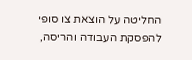החליטה על הוצאת צו סופי להפסקת העבודה והריסה,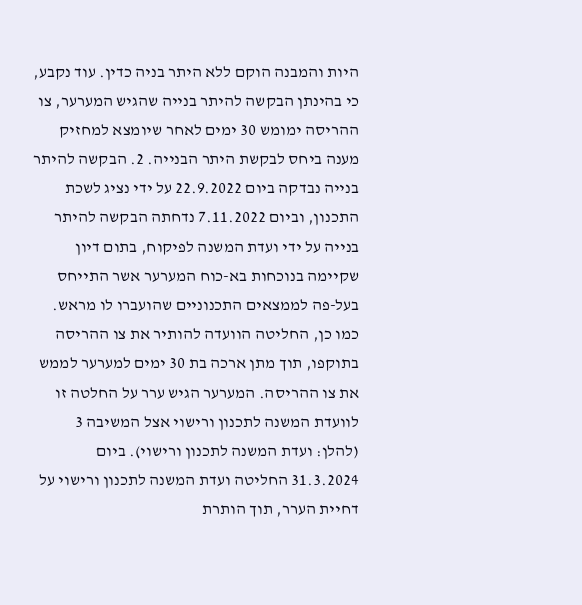היות והמבנה הוקם ללא היתר בניה כדין. עוד נקבע, כי בהינתן הבקשה להיתר בנייה שהגיש המערער, צו ההריסה ימומש 30 ימים לאחר שיומצא למחזיק מענה ביחס לבקשת היתר הבנייה. 2. הבקשה להיתר בנייה נבדקה ביום 22.9.2022 על ידי נציג לשכת התכנון, וביום 7.11.2022 נדחתה הבקשה להיתר בנייה על ידי ועדת המשנה לפיקוח, בתום דיון שקיימה בנוכחות בא-כוח המערער אשר התייחס בעל-פה לממצאים התכנוניים שהועברו לו מראש. כמו כן, החליטה הוועדה להותיר את צו ההריסה בתוקפו, תוך מתן ארכה בת 30 ימים למערער לממש את צו ההריסה. המערער הגיש ערר על החלטה זו לוועדת המשנה לתכנון ורישוי אצל המשיבה 3 (להלן: ועדת המשנה לתכנון ורישוי). ביום 31.3.2024 החליטה ועדת המשנה לתכנון ורישוי על דחיית הערר, תוך הותרת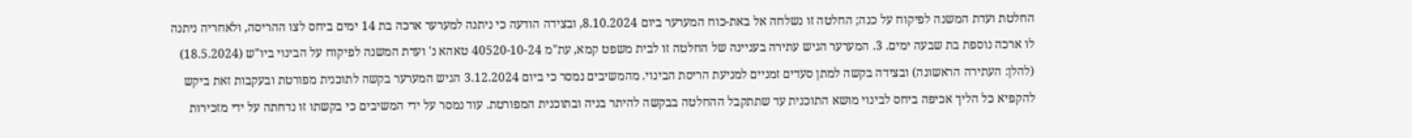החלטת ועדת המשנה לפיקוח על כנה; החלטה זו נשלחה אל באת-כוח המערער ביום 8.10.2024, ובצידה הודעה כי ניתנה למערער ארכה בת 14 ימים ביחס לצו ההריסה, ולאחריה ניתנה לו ארכה נוספת בת שבעה ימים. 3. המערער הגיש עתירה בעניינה של החלטה זו לבית משפט קמא, עת"מ 40520-10-24 טאהא נ' ועדת המשנה לפיקוח על הבינוי ביו"ש (18.5.2024) (להלן: העתירה הראשונה) ובצידה בקשה למתן סעדים זמניים למניעת הריסת הבינוי. מהמשיבים נמסר כי ביום 3.12.2024 הגיש המערער בקשה לתוכנית מפורטת ובעקבות זאת ביקש להקפיא כל הליך אכיפה ביחס לבינוי מושא התוכנית עד שתתקבל ההחלטה בבקשה להיתר בניה ובתוכנית המפורטת. עוד נמסר על ידי המשיבים כי בקשתו זו נדחתה על ידי מזכירות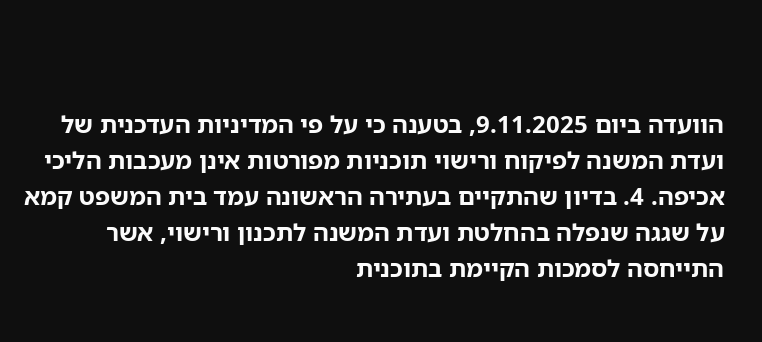הוועדה ביום 9.11.2025, בטענה כי על פי המדיניות העדכנית של ועדת המשנה לפיקוח ורישוי תוכניות מפורטות אינן מעכבות הליכי אכיפה. 4. בדיון שהתקיים בעתירה הראשונה עמד בית המשפט קמא על שגגה שנפלה בהחלטת ועדת המשנה לתכנון ורישוי, אשר התייחסה לסמכות הקיימת בתוכנית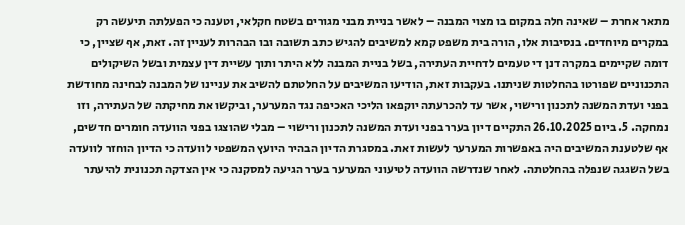מתאר אחרת – שאינה חלה במקום בו מצוי המבנה – לאשר בניית מבני מגורים בשטח חקלאי, וטענה כי הפעלתה תיעשה רק במקרים מיוחדים. בנסיבות אלו, הורה בית משפט קמא למשיבים להגיש כתב תשובה ובו הבהרות לעניין זה. זאת, אף שציין, כי דומה שקיימים במקרה דנן די טעמים לדחיית העתירה, בשל בניית המבנה ללא היתר ותוך עשיית דין עצמית ובשל השיקולים התכנוניים שפורטו בהחלטות שניתנו. בעקבות זאת, הודיעו המשיבים על החלטתם להשיב את עניינו של המבנה לבחינה מחודשת בפני ועדת המשנה לתכנון ורישוי, אשר עד להכרעתה יוקפאו הליכי האכיפה נגד המערער, וביקשו את מחיקתה של העתירה, וזו נמחקה. 5. ביום 26.10.2025 התקיים דיון בערר בפני ועדת המשנה לתכנון ורישוי – מבלי שהוצגו בפני הוועדה חומרים חדשים, אף שלטענת המשיבים היה באפשרות המערער לעשות זאת. במסגרת הדיון הבהיר היועץ המשפטי לוועדה כי הדיון הוחזר לוועדה בשל השגגה שנפלה בהחלטתה. לאחר שנדרשה הוועדה לטיעוני המערער בערר הגיעה למסקנה כי אין הצדקה תכנונית להיעתר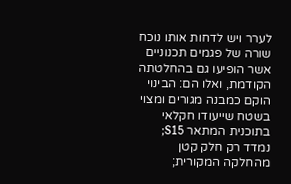לערר ויש לדחות אותו נוכח שורה של פגמים תכנוניים אשר הופיעו גם בהחלטתה הקודמת, ואלו הם: הבינוי הוקם כמבנה מגורים ומצוי בשטח שייעודו חקלאי בתוכנית המתאר S15; נמדד רק חלק קטן מהחלקה המקורית;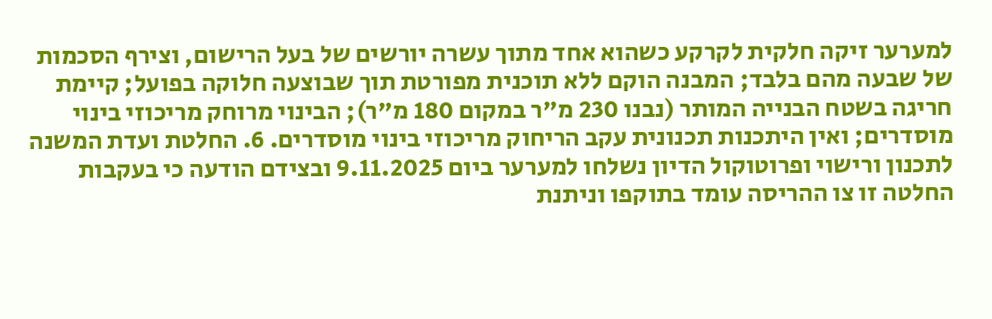למערער זיקה חלקית לקרקע כשהוא אחד מתוך עשרה יורשים של בעל הרישום, וצירף הסכמות של שבעה מהם בלבד; המבנה הוקם ללא תוכנית מפורטת תוך שבוצעה חלוקה בפועל; קיימת חריגה בשטח הבנייה המותר (נבנו 230 מ"ר במקום 180 מ"ר); הבינוי מרוחק מריכוזי בינוי מוסדרים; ואין היתכנות תכנונית עקב הריחוק מריכוזי בינוי מוסדרים. 6. החלטת ועדת המשנה לתכנון ורישוי ופרוטוקול הדיון נשלחו למערער ביום 9.11.2025 ובצידם הודעה כי בעקבות החלטה זו צו ההריסה עומד בתוקפו וניתנת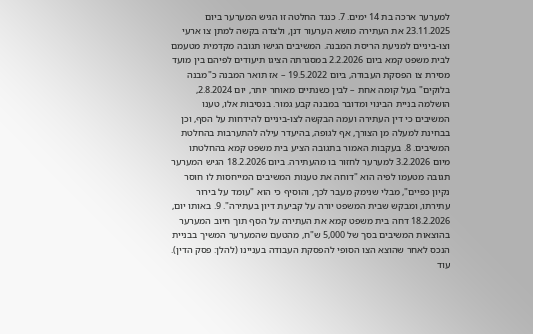למערער ארכה בת 14 ימים. 7. כנגד החלטה זו הגיש המערער ביום 23.11.2025 את העתירה מושא הערעור דנן, ולצדה בקשה למתן צו ארעי וצו-ביניים למניעת הריסת המבנה. המשיבים הגישו תגובה מקדמית מטעמם לבית משפט קמא ביום 2.2.2026 במסגרתה הציגו תיעודים לפיהם בין מועד מסירת צו הפסקת העבודה, ביום 19.5.2022 – אז תואר המבנה כ"מבנה בלוקים" בעל קומה אחת – לבין כשנתיים מאוחר יותר, יום 2.8.2024, הושלמה בניית הבינוי ומדובר במבנה קבע גמור. בנסיבות אלו, טענו המשיבים כי דין העתירה ועמה הבקשה לצו-ביניים להידחות על הסף, וכן בבחינת למעלה מן הצורך, אף לגופה, בהיעדר עילה להתערבות בהחלטת המשיבים. 8. בעקבות האמור בתגובה הציע בית משפט קמא בהחלטתו מיום 3.2.2026 למערער לחזור בו מהעתירה. ביום 18.2.2026 הגיש המערער תגובה מטעמו לפיה הוא "דוחה את טענות המשיבים המייחסות לו חוסר נקיון כפיים", מבלי שנימק מעבר לכך, והוסיף כי הוא "עומד על בירור עתירתו, ומבקש שבית המשפט יורה על קביעת דיון בעתירה". 9. באותו יום, 18.2.2026 דחה בית משפט קמא את העתירה על הסף תוך חיוב המערער בהוצאות המשיבים בסך של 5,000 ש"ח, מהטעם שהמערער המשיך בבניית הנכס לאחר שהוצא הצו הסופי להפסקת העבודה בעניינו (להלן: פסק הדין). עוד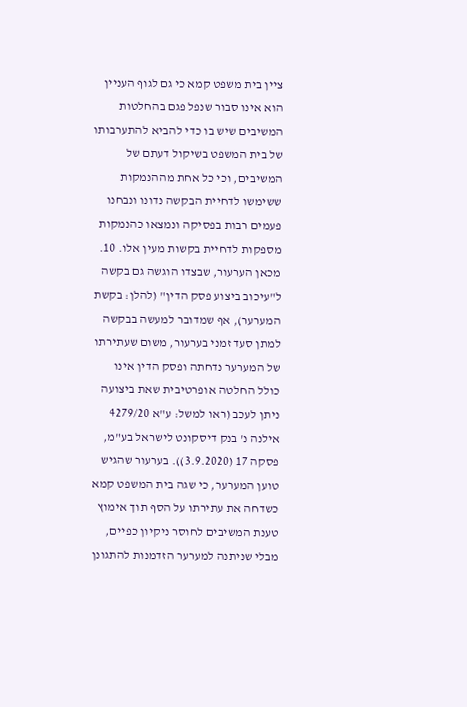ציין בית משפט קמא כי גם לגוף העניין הוא אינו סבור שנפל פגם בהחלטות המשיבים שיש בו כדי להביא להתערבותו של בית המשפט בשיקול דעתם של המשיבים, וכי כל אחת מההנמקות ששימשו לדחיית הבקשה נדונו ונבחנו פעמים רבות בפסיקה ונמצאו כהנמקות מספקות לדחיית בקשות מעין אלו. 10. מכאן הערעור, שבצדו הוגשה גם בקשה ל"עיכוב ביצוע פסק הדין" (להלן: בקשת המערער), אף שמדובר למעשה בבקשה למתן סעד זמני בערעור, משום שעתירתו של המערער נדחתה ופסק הדין אינו כולל החלטה אופרטיבית שאת ביצועה ניתן לעכב (ראו למשל: ע"א 4279/20 אילנה נ' בנק דיסקונט לישראל בע"מ, פסקה 17 (3.9.2020)). בערעור שהגיש טוען המערער, כי שגה בית המשפט קמא כשדחה את עתירתו על הסף תוך אימוץ טענת המשיבים לחוסר ניקיון כפיים, מבלי שניתנה למערער הזדמנות להתגונן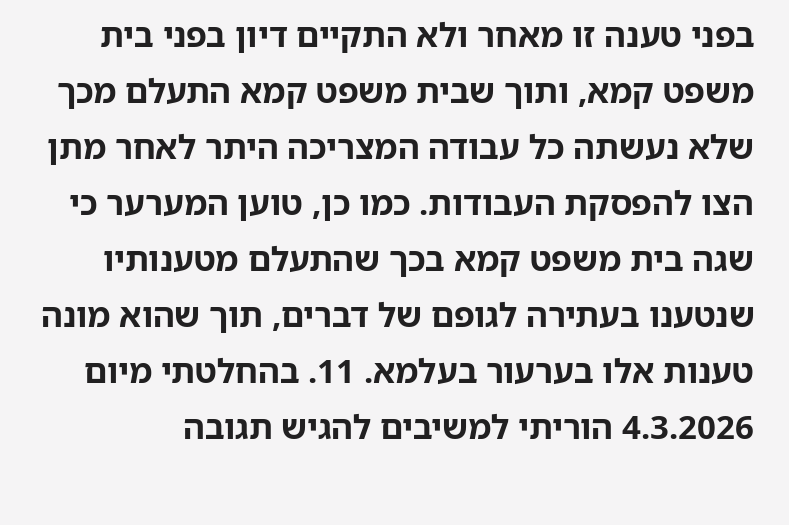בפני טענה זו מאחר ולא התקיים דיון בפני בית משפט קמא, ותוך שבית משפט קמא התעלם מכך שלא נעשתה כל עבודה המצריכה היתר לאחר מתן הצו להפסקת העבודות. כמו כן, טוען המערער כי שגה בית משפט קמא בכך שהתעלם מטענותיו שנטענו בעתירה לגופם של דברים, תוך שהוא מונה טענות אלו בערעור בעלמא. 11. בהחלטתי מיום 4.3.2026 הוריתי למשיבים להגיש תגובה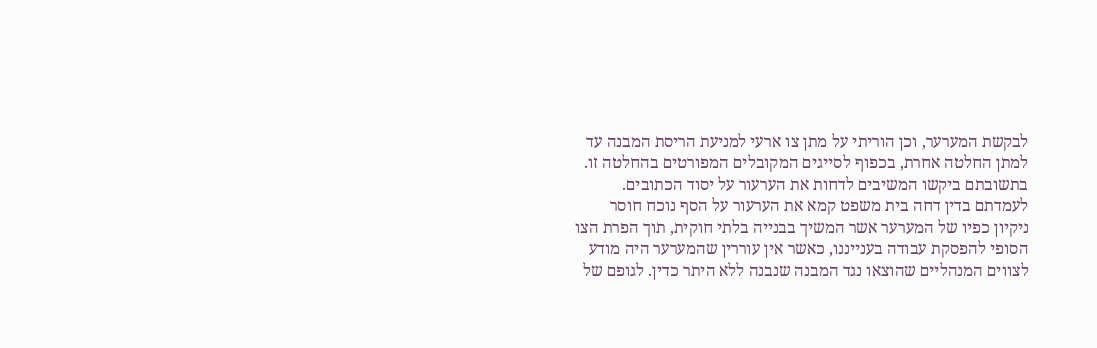לבקשת המערער, וכן הוריתי על מתן צו ארעי למניעת הריסת המבנה עד למתן החלטה אחרת, בכפוף לסייגים המקובלים המפורטים בהחלטה זו. בתשובתם ביקשו המשיבים לדחות את הערעור על יסוד הכתובים. לעמדתם בדין דחה בית משפט קמא את הערעור על הסף נוכח חוסר ניקיון כפיו של המערער אשר המשיך בבנייה בלתי חוקית, תוך הפרת הצו הסופי להפסקת עבודה בענייננו, כאשר אין עוררין שהמערער היה מודע לצווים המנהליים שהוצאו נגד המבנה שנבנה ללא היתר כדין. לגופם של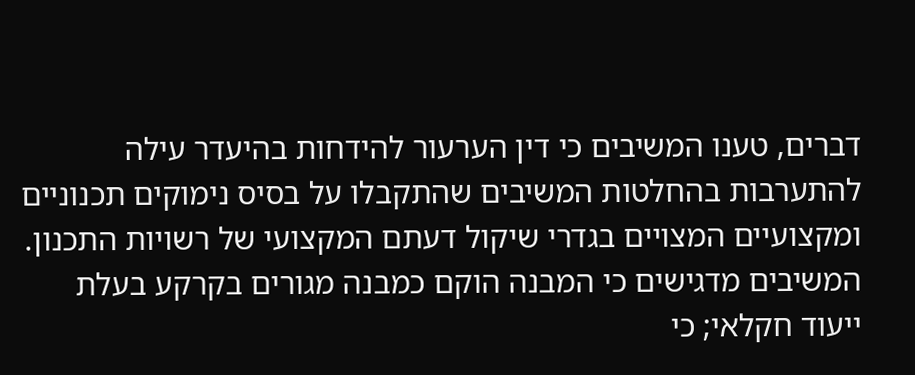דברים, טענו המשיבים כי דין הערעור להידחות בהיעדר עילה להתערבות בהחלטות המשיבים שהתקבלו על בסיס נימוקים תכנוניים ומקצועיים המצויים בגדרי שיקול דעתם המקצועי של רשויות התכנון. המשיבים מדגישים כי המבנה הוקם כמבנה מגורים בקרקע בעלת ייעוד חקלאי; כי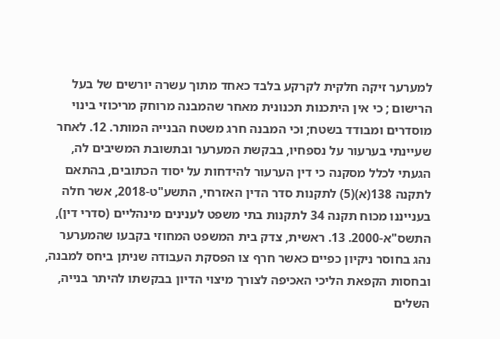למערער זיקה חלקית לקרקע בלבד כאחד מתוך עשרה יורשים של בעל הרישום ; כי אין היתכנות תכנונית מאחר שהמבנה מרוחק מריכוזי בינוי מוסדרים ומבודד בשטח; וכי המבנה חרג משטח הבנייה המותר. 12. לאחר שעיינתי בערעור על נספחיו, בבקשת המערער ובתשובת המשיבים לה, הגעתי לכלל מסקנה כי דין הערעור להידחות על יסוד הכתובים, בהתאם לתקנה 138(א)(5) לתקנות סדר הדין האזרחי, התשע"ט-2018, אשר חלה בענייננו מכוח תקנה 34 לתקנות בתי משפט לענינים מינהליים (סדרי דין), התשס"א-2000. 13. ראשית, צדק בית המשפט המחוזי בקבעו שהמערער נהג בחוסר ניקיון כפיים כאשר חרף צו הפסקת העבודה שניתן ביחס למבנה, ובחסות הקפאת הליכי האכיפה לצורך מיצוי הדיון בבקשתו להיתר בנייה, השלים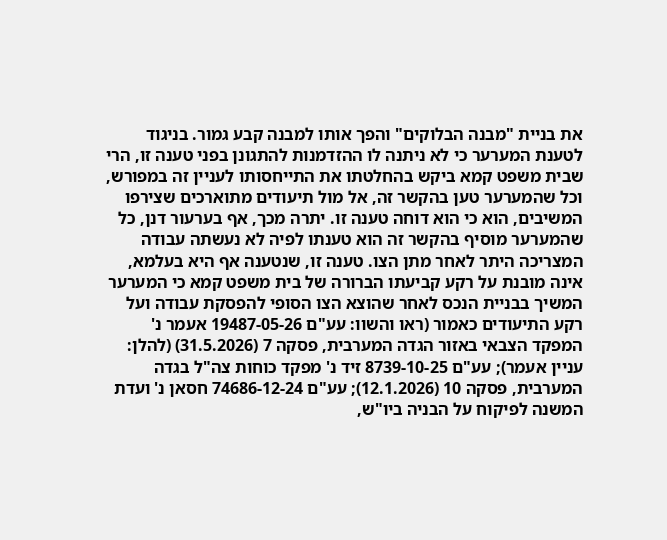את בניית "מבנה הבלוקים" והפך אותו למבנה קבע גמור. בניגוד לטענת המערער כי לא ניתנה לו ההזדמנות להתגונן בפני טענה זו, הרי שבית משפט קמא ביקש בהחלטתו את התייחסותו לעניין זה במפורש, וכל שהמערער טען בהקשר זה, אל מול תיעודים מתוארכים שצירפו המשיבים, הוא כי הוא דוחה טענה זו. יתרה מכך, אף בערעור דנן, כל שהמערער מוסיף בהקשר זה הוא טענתו לפיה לא נעשתה עבודה המצריכה היתר לאחר מתן הצו. טענה זו, שנטענה אף היא בעלמא, אינה מובנת על רקע קביעתו הברורה של בית משפט קמא כי המערער המשיך בבניית הנכס לאחר שהוצא הצו הסופי להפסקת עבודה ועל רקע התיעודים כאמור (ראו והשוו: עע"ם 19487-05-26 אעמר נ' המפקד הצבאי באזור הגדה המערבית, פסקה 7 (31.5.2026) (להלן: עניין אעמר); עע"ם 8739-10-25 זיד נ' מפקד כוחות צה"ל בגדה המערבית, פסקה 10 (12.1.2026); עע"ם 74686-12-24 חסאן נ' ועדת המשנה לפיקוח על הבניה ביו"ש,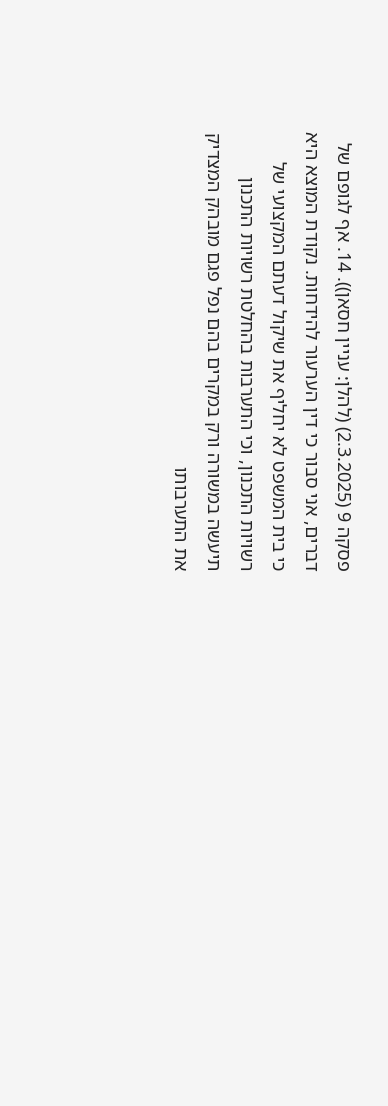פסקה 9 (2.3.2025) (להלן: עניין חסאן)). 14. אף לגופם של דברים, אני סבור כי דין הערעור להידחות. נקודת המוצא היא כי בית המשפט לא יחליף את שיקול דעתם המקצועי של רשויות התכנון, וכי התערבות בהחלטת רשויות התכנון תיעשה במשורה ורק במקרים בהם נפל פגם מובהק המצדיק את התערבותו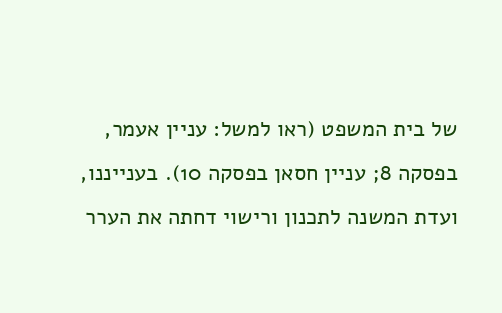של בית המשפט (ראו למשל: עניין אעמר, בפסקה 8; עניין חסאן בפסקה 10). בענייננו, ועדת המשנה לתכנון ורישוי דחתה את הערר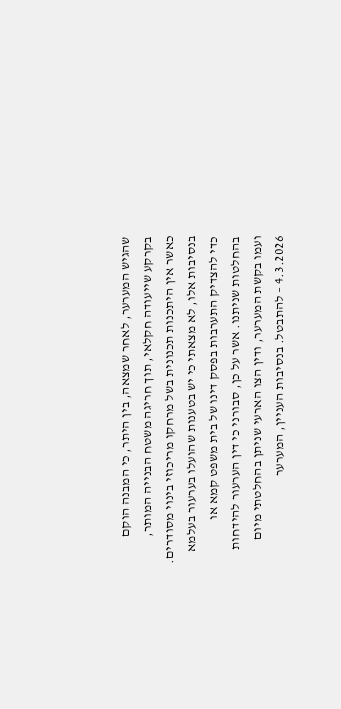שהגיש המערער, לאחר שמצאה, בין היתר, כי המבנה הוקם בקרקע שייעודה חקלאי, תוך חריגה משטח הבנייה המותר, כאשר אין היתכנות תכנונית בשל מרחקו מריכוזי בינוי מסודרים. בנסיבות אלו, לא מצאתי כי יש בטענות שהועלו בערעור בעלמא כדי להצדיק התערבות בפסק דינו של בית משפט קמא או בהחלטות שניתנו. אשר על כן, סבורני כי דין הערעור להידחות ועמו בקשת המערער, ודין הצו הארעי שניתן בהחלטתי מיום 4.3.2026 – להתבטל. בנסיבות העניין, המערער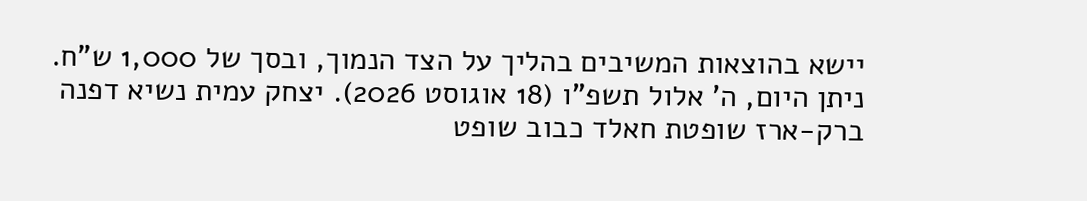יישא בהוצאות המשיבים בהליך על הצד הנמוך, ובסך של 1,000 ש"ח. ניתן היום, ה' אלול תשפ"ו (18 אוגוסט 2026). יצחק עמית נשיא דפנה ברק-ארז שופטת חאלד כבוב שופט